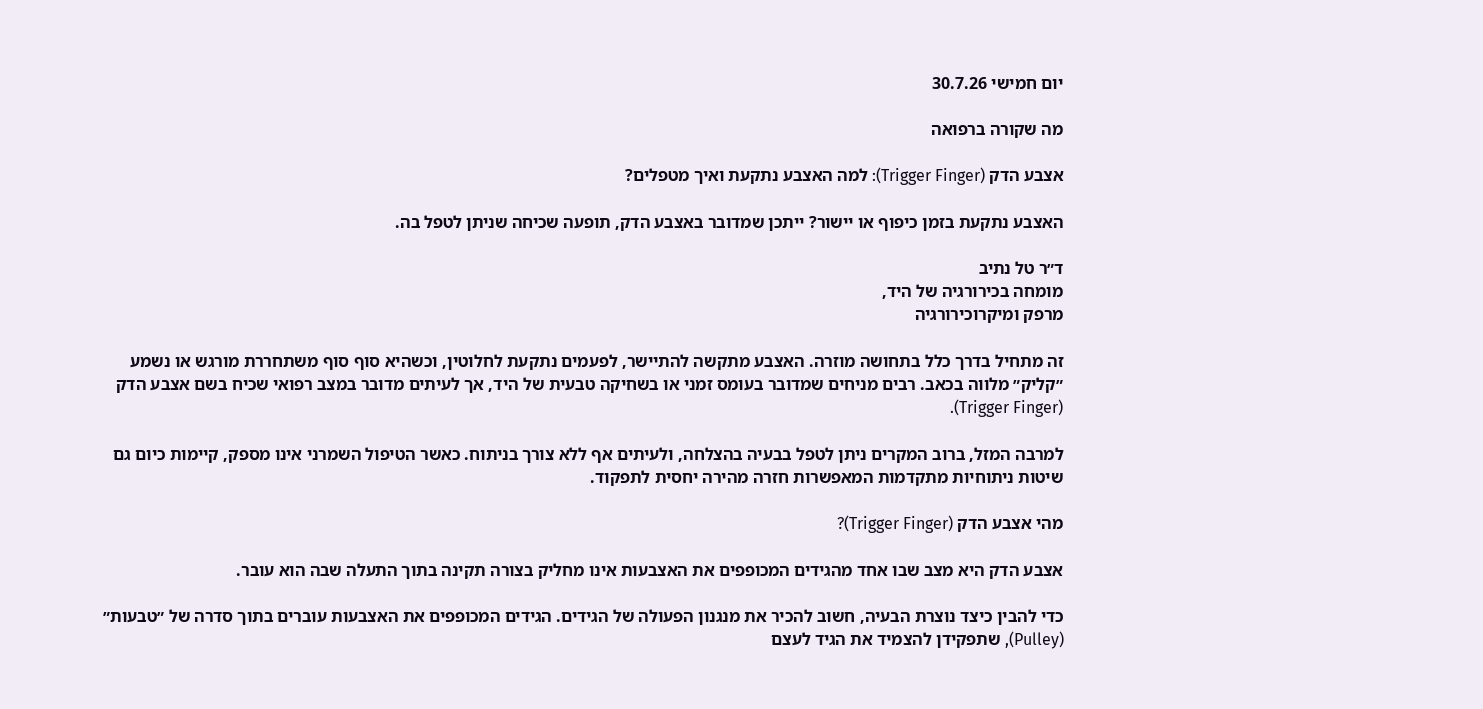יום חמישי 30.7.26

מה שקורה ברפואה

אצבע הדק (Trigger Finger): למה האצבע נתקעת ואיך מטפלים?

האצבע נתקעת בזמן כיפוף או יישור? ייתכן שמדובר באצבע הדק, תופעה שכיחה שניתן לטפל בה.

ד״ר טל נתיב
מומחה בכירורגיה של היד,
מרפק ומיקרוכירורגיה

זה מתחיל בדרך כלל בתחושה מוזרה. האצבע מתקשה להתיישר, לפעמים נתקעת לחלוטין, וכשהיא סוף סוף משתחררת מורגש או נשמע ״קליק״ מלווה בכאב. רבים מניחים שמדובר בעומס זמני או בשחיקה טבעית של היד, אך לעיתים מדובר במצב רפואי שכיח בשם אצבע הדק (Trigger Finger).

למרבה המזל, ברוב המקרים ניתן לטפל בבעיה בהצלחה, ולעיתים אף ללא צורך בניתוח. כאשר הטיפול השמרני אינו מספק, קיימות כיום גם שיטות ניתוחיות מתקדמות המאפשרות חזרה מהירה יחסית לתפקוד.

מהי אצבע הדק (Trigger Finger)?

אצבע הדק היא מצב שבו אחד מהגידים המכופפים את האצבעות אינו מחליק בצורה תקינה בתוך התעלה שבה הוא עובר.

כדי להבין כיצד נוצרת הבעיה, חשוב להכיר את מנגנון הפעולה של הגידים. הגידים המכופפים את האצבעות עוברים בתוך סדרה של ״טבעות״ (Pulley), שתפקידן להצמיד את הגיד לעצם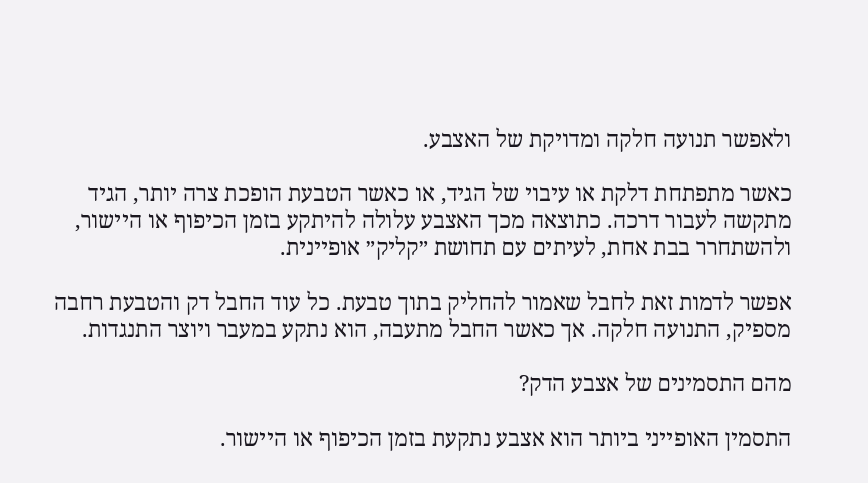ולאפשר תנועה חלקה ומדויקת של האצבע.

כאשר מתפתחת דלקת או עיבוי של הגיד, או כאשר הטבעת הופכת צרה יותר, הגיד מתקשה לעבור דרכה. כתוצאה מכך האצבע עלולה להיתקע בזמן הכיפוף או היישור, ולהשתחרר בבת אחת, לעיתים עם תחושת ״קליק״ אופיינית.

אפשר לדמות זאת לחבל שאמור להחליק בתוך טבעת. כל עוד החבל דק והטבעת רחבה מספיק, התנועה חלקה. אך כאשר החבל מתעבה, הוא נתקע במעבר ויוצר התנגדות.

מהם התסמינים של אצבע הדק?

התסמין האופייני ביותר הוא אצבע נתקעת בזמן הכיפוף או היישור.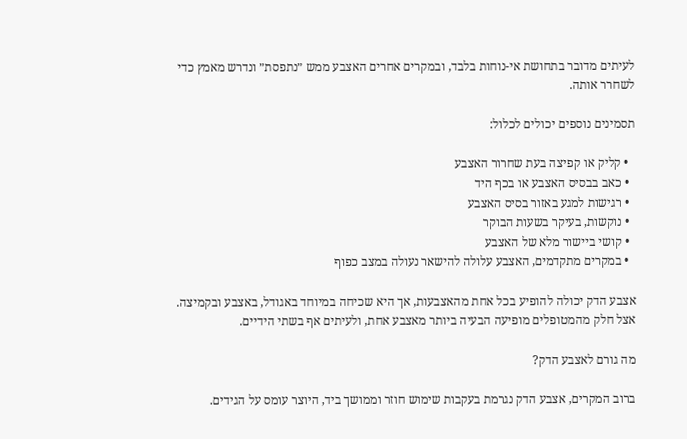לעיתים מדובר בתחושת אי-נוחות בלבד, ובמקרים אחרים האצבע ממש ״נתפסת״ ונדרש מאמץ כדי לשחרר אותה.

תסמינים נוספים יכולים לכלול:

  • קליק או קפיצה בעת שחרור האצבע
  • כאב בבסיס האצבע או בכף היד
  • רגישות למגע באזור בסיס האצבע
  • נוקשות, בעיקר בשעות הבוקר
  • קושי ביישור מלא של האצבע
  • במקרים מתקדמים, האצבע עלולה להישאר נעולה במצב כפוף

אצבע הדק יכולה להופיע בכל אחת מהאצבעות, אך היא שכיחה במיוחד באגודל, באצבע ובקמיצה. אצל חלק מהמטופלים מופיעה הבעיה ביותר מאצבע אחת, ולעיתים אף בשתי הידיים.

מה גורם לאצבע הדק?

ברוב המקרים, אצבע הדק נגרמת בעקבות שימוש חוזר וממושך ביד, היוצר עומס על הגידים.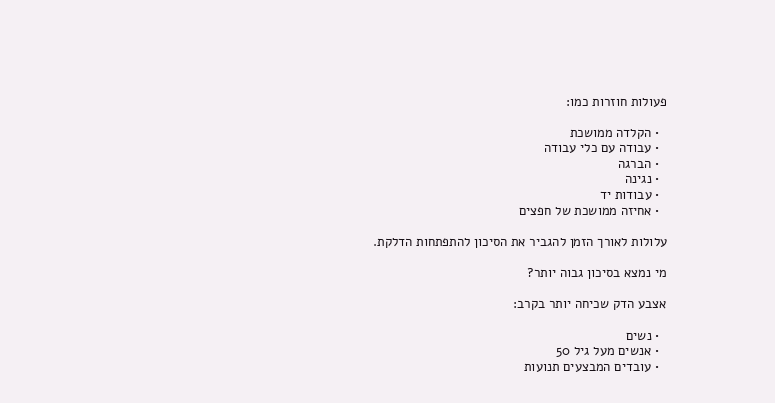פעולות חוזרות כמו:

  • הקלדה ממושכת
  • עבודה עם כלי עבודה
  • הברגה
  • נגינה
  • עבודות יד
  • אחיזה ממושכת של חפצים

עלולות לאורך הזמן להגביר את הסיכון להתפתחות הדלקת.

מי נמצא בסיכון גבוה יותר?

אצבע הדק שכיחה יותר בקרב:

  • נשים
  • אנשים מעל גיל 50
  • עובדים המבצעים תנועות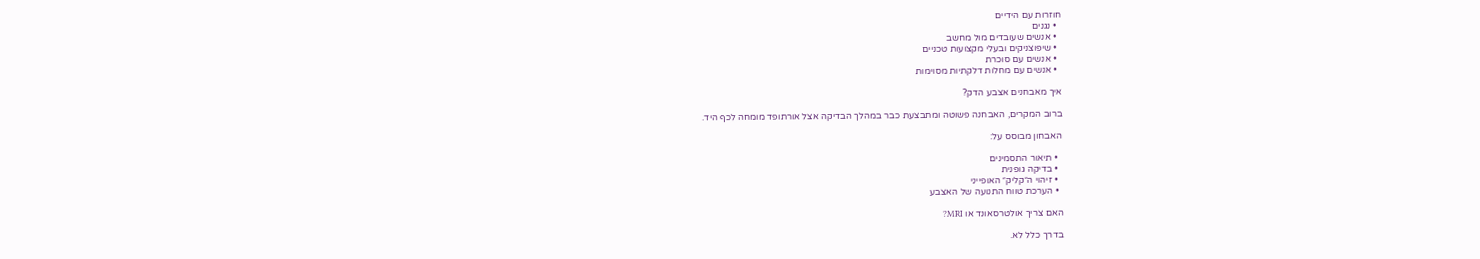חוזרות עם הידיים
  • נגנים
  • אנשים שעובדים מול מחשב
  • שיפוצניקים ובעלי מקצועות טכניים
  • אנשים עם סוכרת
  • אנשים עם מחלות דלקתיות מסוימות

איך מאבחנים אצבע הדק?

ברוב המקרים, האבחנה פשוטה ומתבצעת כבר במהלך הבדיקה אצל אורתופד מומחה לכף היד.

האבחון מבוסס על:

  • תיאור התסמינים
  • בדיקה גופנית
  • זיהוי ה״קליק״ האופייני
  • הערכת טווח התנועה של האצבע

האם צריך אולטרסאונד או MRI?

בדרך כלל לא.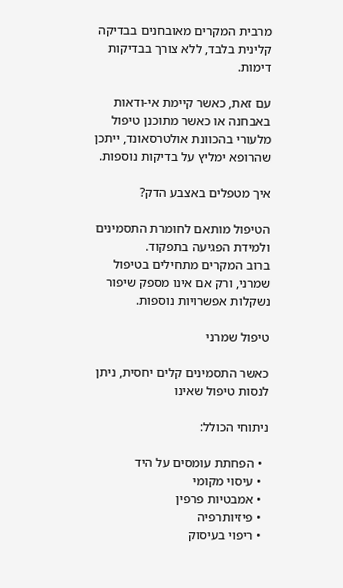מרבית המקרים מאובחנים בבדיקה קלינית בלבד, ללא צורך בבדיקות דימות.

עם זאת, כאשר קיימת אי-ודאות באבחנה או כאשר מתוכנן טיפול מלעורי בהכוונת אולטרסאונד, ייתכן שהרופא ימליץ על בדיקות נוספות.

איך מטפלים באצבע הדק?

הטיפול מותאם לחומרת התסמינים ולמידת הפגיעה בתפקוד.
ברוב המקרים מתחילים בטיפול שמרני, ורק אם אינו מספק שיפור נשקלות אפשרויות נוספות.

טיפול שמרני

כאשר התסמינים קלים יחסית, ניתן לנסות טיפול שאינו

ניתוחי הכולל:

  • הפחתת עומסים על היד
  • עיסוי מקומי
  • אמבטיות פרפין
  • פיזיותרפיה
  • ריפוי בעיסוק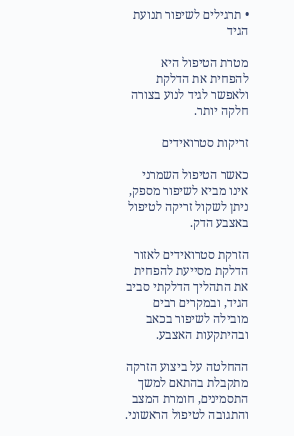• תרגילים לשיפור תנועת הגיד

מטרת הטיפול היא להפחית את הדלקת ולאפשר לגיד לנוע בצורה חלקה יותר.

זריקות סטרואידים

כאשר הטיפול השמרני אינו מביא לשיפור מספק, ניתן לשקול זריקה לטיפול באצבע הדק.

הזרקת סטרואידים לאזור הדלקת מסייעת להפחית את התהליך הדלקתי סביב הגיד, ובמקרים רבים מובילה לשיפור בכאב ובהיתקעות האצבע.

ההחלטה על ביצוע הזרקה מתקבלת בהתאם למשך התסמינים, חומרת המצב והתגובה לטיפול הראשוני.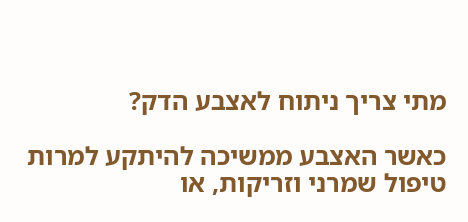מתי צריך ניתוח לאצבע הדק?

כאשר האצבע ממשיכה להיתקע למרות טיפול שמרני וזריקות, או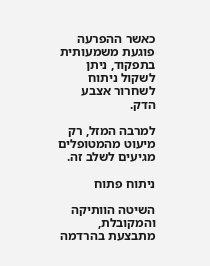כאשר ההפרעה פוגעת משמעותית בתפקוד, ניתן לשקול ניתוח לשחרור אצבע הדק.

למרבה המזל, רק מיעוט מהמטופלים מגיעים לשלב זה.

ניתוח פתוח

השיטה הוותיקה והמקובלת, מתבצעת בהרדמה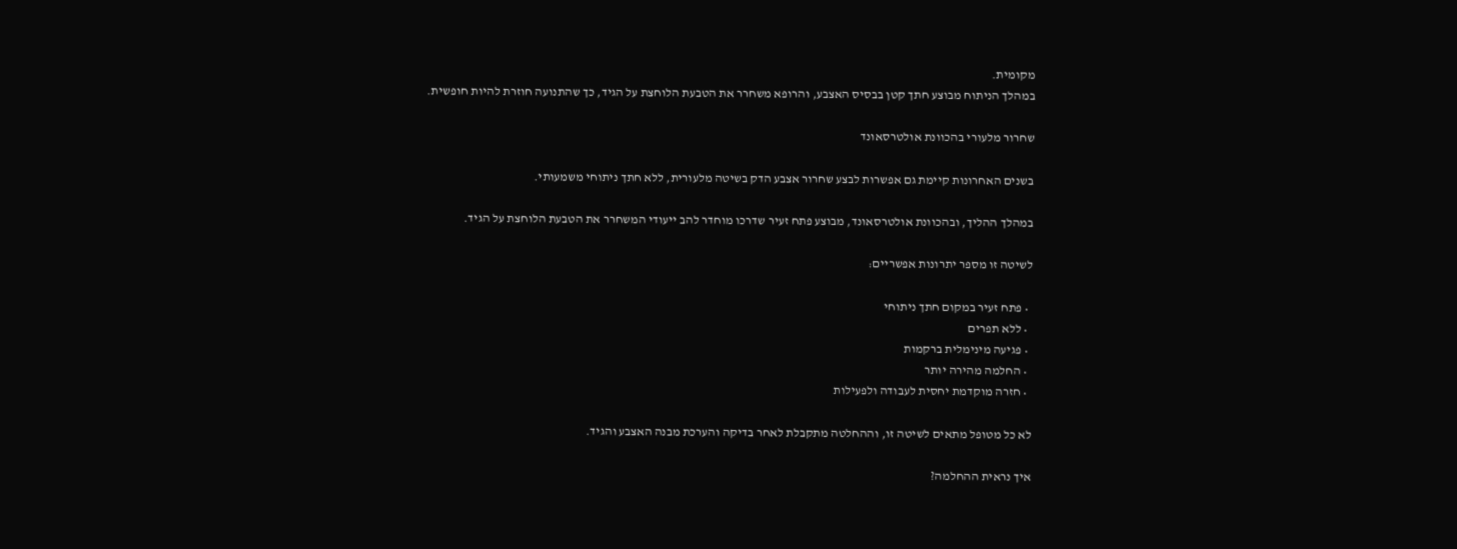מקומית.
במהלך הניתוח מבוצע חתך קטן בבסיס האצבע, והרופא משחרר את הטבעת הלוחצת על הגיד, כך שהתנועה חוזרת להיות חופשית.

שחרור מלעורי בהכוונת אולטרסאונד

בשנים האחרונות קיימת גם אפשרות לבצע שחרור אצבע הדק בשיטה מלעורית, ללא חתך ניתוחי משמעותי.

במהלך ההליך, ובהכוונת אולטרסאונד, מבוצע פתח זעיר שדרכו מוחדר להב ייעודי המשחרר את הטבעת הלוחצת על הגיד.

לשיטה זו מספר יתרונות אפשריים:

  • פתח זעיר במקום חתך ניתוחי
  • ללא תפרים
  • פגיעה מינימלית ברקמות
  • החלמה מהירה יותר
  • חזרה מוקדמת יחסית לעבודה ולפעילות

לא כל מטופל מתאים לשיטה זו, וההחלטה מתקבלת לאחר בדיקה והערכת מבנה האצבע והגיד.

איך נראית ההחלמה?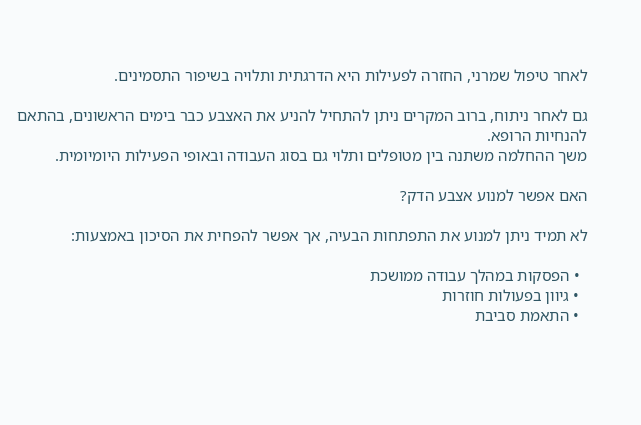לאחר טיפול שמרני, החזרה לפעילות היא הדרגתית ותלויה בשיפור התסמינים.

גם לאחר ניתוח, ברוב המקרים ניתן להתחיל להניע את האצבע כבר בימים הראשונים, בהתאם להנחיות הרופא.
משך ההחלמה משתנה בין מטופלים ותלוי גם בסוג העבודה ובאופי הפעילות היומיומית.

האם אפשר למנוע אצבע הדק?

לא תמיד ניתן למנוע את התפתחות הבעיה, אך אפשר להפחית את הסיכון באמצעות:

  • הפסקות במהלך עבודה ממושכת
  • גיוון בפעולות חוזרות
  • התאמת סביבת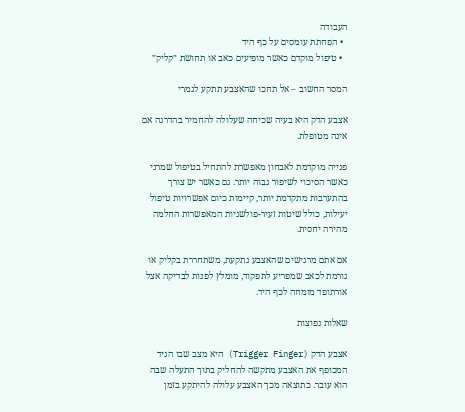העבודה
  • הפחתת עומסים על כף היד
  • טיפול מוקדם כאשר מופיעים כאב או תחושת ״קליק״

המסר החשוב – אל תחכו שהאצבע תתקע לגמרי

אצבע הדק היא בעיה שכיחה שעלולה להחמיר בהדרגה אם אינה מטופלת.

פנייה מוקדמת לאבחון מאפשרת להתחיל בטיפול שמרני כאשר הסיכוי לשיפור גבוה יותר. גם כאשר יש צורך בהתערבות מתקדמת יותר, קיימות כיום אפשרויות טיפול יעילות, כולל שיטות זעיר-פולשניות המאפשרות החלמה מהירה יחסית.

אם אתם מרגישים שהאצבע נתקעת, משתחררת בקליק או גורמת לכאב שמפריע לתפקוד, מומלץ לפנות לבדיקה אצל אורתופד מומחה לכף היד.

שאלות נפוצות

אצבע הדק (Trigger Finger) היא מצב שבו הגיד המכופף את האצבע מתקשה להחליק בתוך התעלה שבה הוא עובר. כתוצאה מכך האצבע עלולה להיתקע בזמן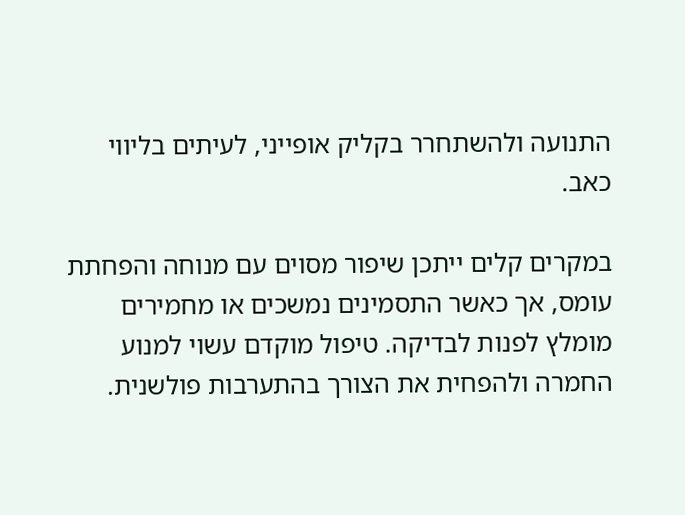התנועה ולהשתחרר בקליק אופייני, לעיתים בליווי כאב.

במקרים קלים ייתכן שיפור מסוים עם מנוחה והפחתת עומס, אך כאשר התסמינים נמשכים או מחמירים מומלץ לפנות לבדיקה. טיפול מוקדם עשוי למנוע החמרה ולהפחית את הצורך בהתערבות פולשנית.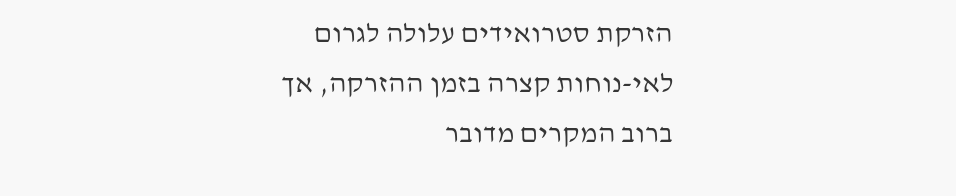הזרקת סטרואידים עלולה לגרום לאי-נוחות קצרה בזמן ההזרקה, אך ברוב המקרים מדובר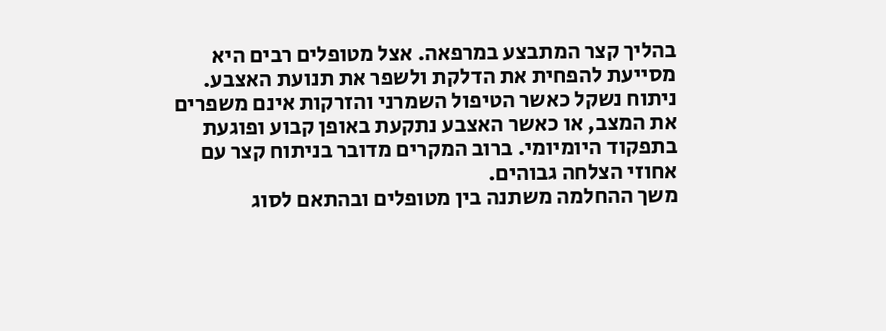בהליך קצר המתבצע במרפאה. אצל מטופלים רבים היא מסייעת להפחית את הדלקת ולשפר את תנועת האצבע.
ניתוח נשקל כאשר הטיפול השמרני והזרקות אינם משפרים את המצב, או כאשר האצבע נתקעת באופן קבוע ופוגעת בתפקוד היומיומי. ברוב המקרים מדובר בניתוח קצר עם אחוזי הצלחה גבוהים.
משך ההחלמה משתנה בין מטופלים ובהתאם לסוג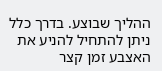ההליך שבוצע. בדרך כלל ניתן להתחיל להניע את האצבע זמן קצר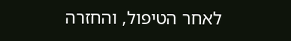לאחר הטיפול, והחזרה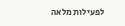לפעילות מלאה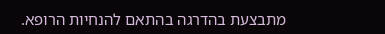מתבצעת בהדרגה בהתאם להנחיות הרופא.